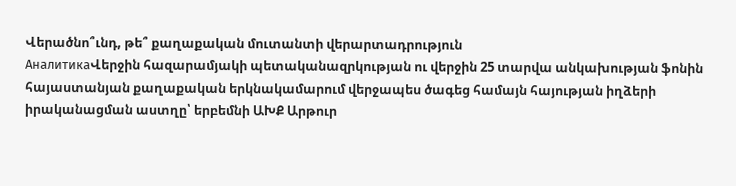Վերածնո՞ւնդ, թե՞ քաղաքական մուտանտի վերարտադրություն
АналитикаՎերջին հազարամյակի պետականազրկության ու վերջին 25 տարվա անկախության ֆոնին հայաստանյան քաղաքական երկնակամարում վերջապես ծագեց համայն հայության իղձերի իրականացման աստղը՝ երբեմնի ԱԽՔ Արթուր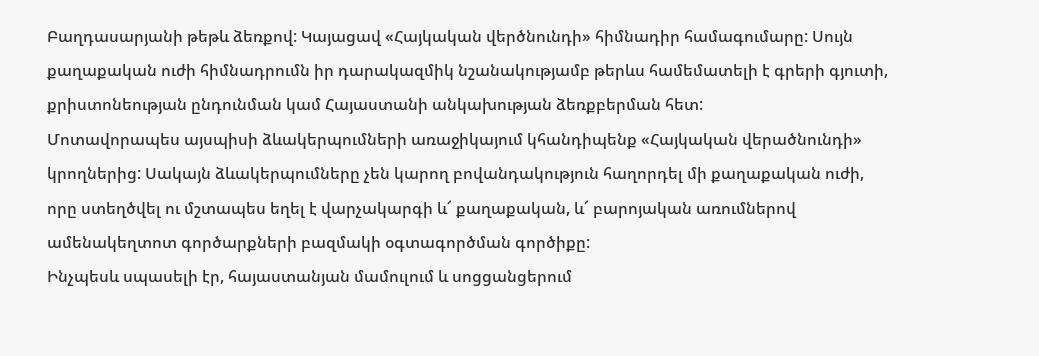Բաղդասարյանի թեթև ձեռքով: Կայացավ «Հայկական վերծնունդի» հիմնադիր համագումարը: Սույն քաղաքական ուժի հիմնադրումն իր դարակազմիկ նշանակությամբ թերևս համեմատելի է գրերի գյուտի, քրիստոնեության ընդունման կամ Հայաստանի անկախության ձեռքբերման հետ:
Մոտավորապես այսպիսի ձևակերպումների առաջիկայում կհանդիպենք «Հայկական վերածնունդի» կրողներից: Սակայն ձևակերպումները չեն կարող բովանդակություն հաղորդել մի քաղաքական ուժի, որը ստեղծվել ու մշտապես եղել է վարչակարգի և՜ քաղաքական, և՜ բարոյական առումներով ամենակեղտոտ գործարքների բազմակի օգտագործման գործիքը:
Ինչպեսև սպասելի էր, հայաստանյան մամուլում և սոցցանցերում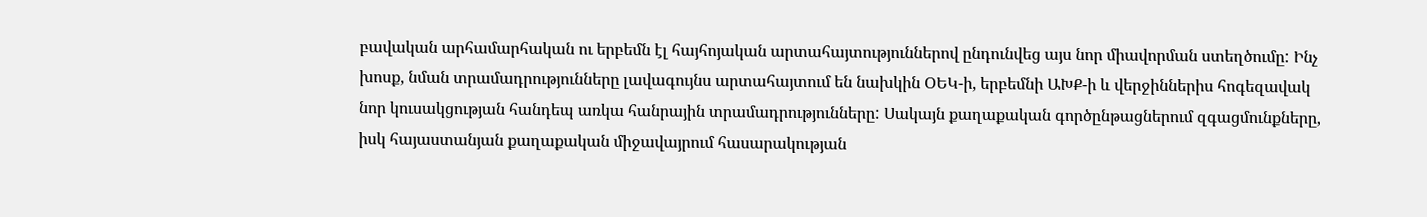բավական արհամարհական ու երբեմն էլ հայհոյական արտահայտություններով ընդունվեց այս նոր միավորման ստեղծումը: Ինչ խոսք, նման տրամադրությունները լավագույնս արտահայտում են նախկին ՕԵԿ-ի, երբեմնի ԱԽՔ-ի և վերջիններիս հոգեզավակ նոր կուսակցության հանդեպ առկա հանրային տրամադրությունները: Սակայն քաղաքական գործընթացներում զգացմունքները, իսկ հայաստանյան քաղաքական միջավայրում հասարակության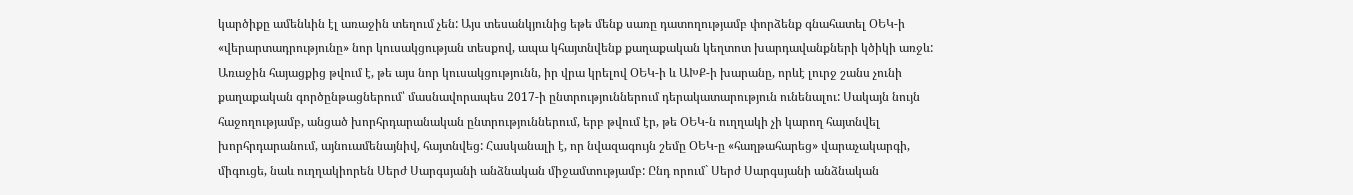կարծիքը ամենևին էլ առաջին տեղում չեն: Այս տեսանկյունից եթե մենք սառը դատողությամբ փորձենք գնահատել ՕԵԿ-ի «վերարտադրությունը» նոր կուսակցության տեսքով, ապա կհայտնվենք քաղաքական կեղտոտ խարդավանքների կծիկի առջև:
Առաջին հայացքից թվում է, թե այս նոր կուսակցությունն, իր վրա կրելով ՕԵԿ-ի և ԱԽՔ-ի խարանը, որևէ լուրջ շանս չունի քաղաքական գործընթացներում՝ մասնավորապես 2017-ի ընտրություններում դերակատարություն ունենալու: Սակայն նույն հաջողությամբ, անցած խորհրդարանական ընտրություններում, երբ թվում էր, թե ՕԵԿ-ն ուղղակի չի կարող հայտնվել խորհրդարանում, այնուամենայնիվ, հայտնվեց: Հասկանալի է, որ նվազագույն շեմը ՕԵԿ-ը «հաղթահարեց» վարաչակարգի, միգուցե, նաև ուղղակիորեն Սերժ Սարգսյանի անձնական միջամտությամբ: Ընդ որում` Սերժ Սարգսյանի անձնական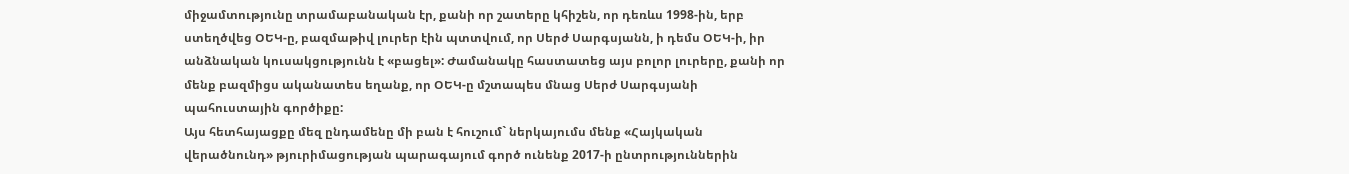միջամտությունը տրամաբանական էր, քանի որ շատերը կհիշեն, որ դեռևս 1998-ին, երբ ստեղծվեց ՕԵԿ-ը, բազմաթիվ լուրեր էին պտտվում, որ Սերժ Սարգսյանն, ի դեմս ՕԵԿ-ի, իր անձնական կուսակցությունն է «բացել»: Ժամանակը հաստատեց այս բոլոր լուրերը, քանի որ մենք բազմիցս ականատես եղանք, որ ՕԵԿ-ը մշտապես մնաց Սերժ Սարգսյանի պահուստային գործիքը:
Այս հետհայացքը մեզ ընդամենը մի բան է հուշում` ներկայումս մենք «Հայկական վերածնունդ» թյուրիմացության պարագայում գործ ունենք 2017-ի ընտրություններին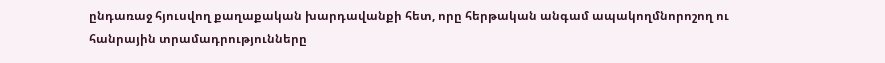ընդառաջ հյուսվող քաղաքական խարդավանքի հետ, որը հերթական անգամ ապակողմնորոշող ու հանրային տրամադրությունները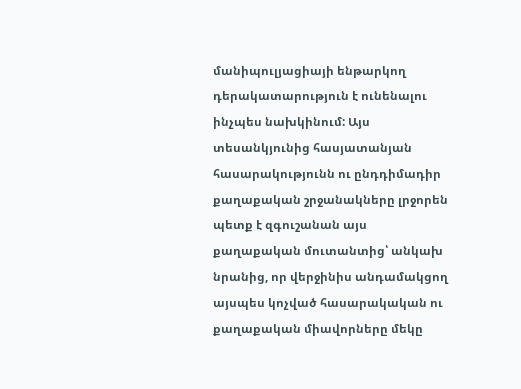մանիպուլյացիայի ենթարկող դերակատարություն է ունենալու ինչպես նախկինում: Այս տեսանկյունից հասյատանյան հասարակությունն ու ընդդիմադիր քաղաքական շրջանակները լրջորեն պետք է զգուշանան այս քաղաքական մուտանտից՝ անկախ նրանից, որ վերջինիս անդամակցող այսպես կոչված հասարակական ու քաղաքական միավորները մեկը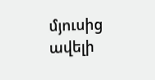մյուսից ավելի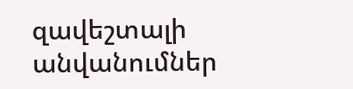զավեշտալի անվանումներ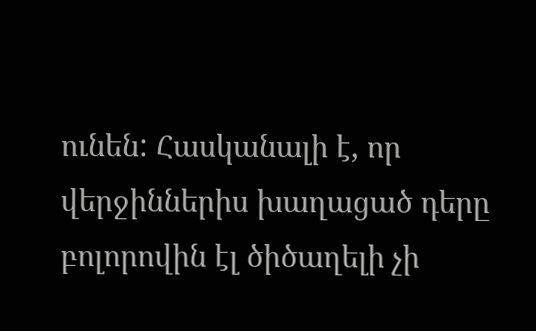ունեն: Հասկանալի է, որ վերջիններիս խաղացած դերը բոլորովին էլ ծիծաղելի չի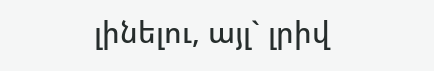լինելու, այլ` լրիվ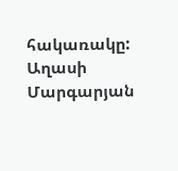հակառակը:
Աղասի Մարգարյան